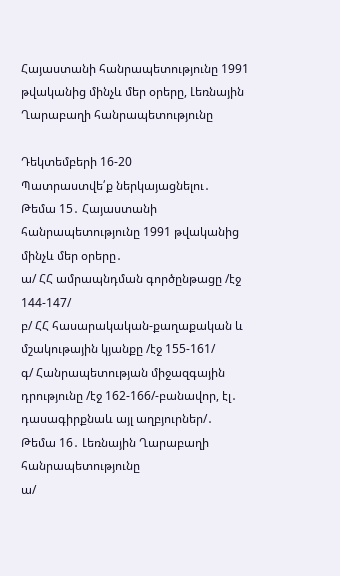Հայաստանի հանրապետությունը 1991 թվականից մինչև մեր օրերը, Լեռնային Ղարաբաղի հանրապետությունը

Դեկտեմբերի 16-20
Պատրաստվե՛ք ներկայացնելու․
Թեմա 15․ Հայաստանի հանրապետությունը 1991 թվականից մինչև մեր օրերը․
ա/ ՀՀ ամրապնդման գործընթացը /էջ 144-147/
բ/ ՀՀ հասարակական-քաղաքական և մշակութային կյանքը /էջ 155-161/
գ/ Հանրապետության միջազգային դրությունը /էջ 162-166/-բանավոր, էլ․ դասագիրքնաև այլ աղբյուրներ/․
Թեմա 16․ Լեռնային Ղարաբաղի հանրապետությունը
ա/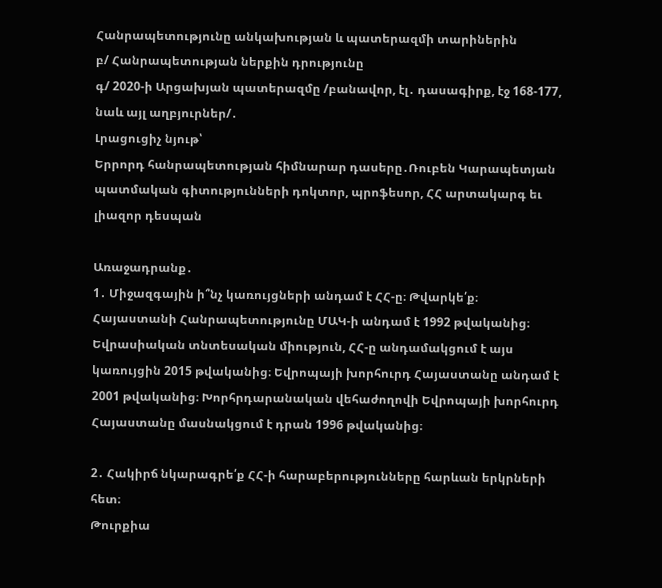Հանրապետությունը անկախության և պատերազմի տարիներին
բ/ Հանրապետության ներքին դրությունը
գ/ 2020-ի Արցախյան պատերազմը /բանավոր, էլ․ դասագիրք, էջ 168-177, նաև այլ աղբյուրներ/․
Լրացուցիչ նյութ՝
Երրորդ հանրապետության հիմնարար դասերը․Ռուբեն Կարապետյան
պատմական գիտությունների դոկտոր, պրոֆեսոր, ՀՀ արտակարգ եւ լիազոր դեսպան

Առաջադրանք․
1․ Միջազգային ի՞նչ կառույցների անդամ է ՀՀ-ը։ Թվարկե՛ք։
Հայաստանի Հանրապետությունը ՄԱԿ-ի անդամ է 1992 թվականից։ Եվրասիական տնտեսական միություն, ՀՀ-ը անդամակցում է այս կառույցին 2015 թվականից։ Եվրոպայի խորհուրդ Հայաստանը անդամ է 2001 թվականից։ Խորհրդարանական վեհաժողովի Եվրոպայի խորհուրդ Հայաստանը մասնակցում է դրան 1996 թվականից։

2․ Հակիրճ նկարագրե՛ք ՀՀ-ի հարաբերությունները հարևան երկրների հետ։
Թուրքիա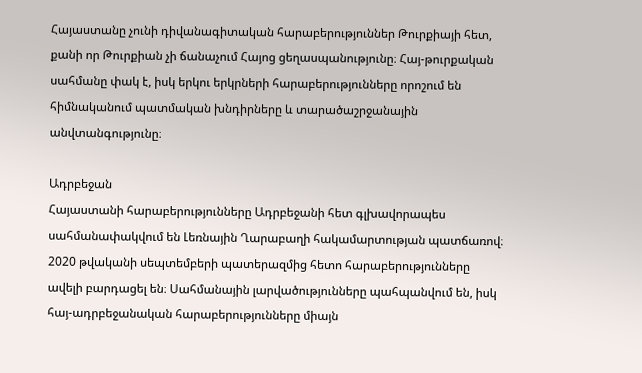Հայաստանը չունի դիվանագիտական հարաբերություններ Թուրքիայի հետ, քանի որ Թուրքիան չի ճանաչում Հայոց ցեղասպանությունը։ Հայ-թուրքական սահմանը փակ է, իսկ երկու երկրների հարաբերությունները որոշում են հիմնականում պատմական խնդիրները և տարածաշրջանային անվտանգությունը։

Ադրբեջան
Հայաստանի հարաբերությունները Ադրբեջանի հետ գլխավորապես սահմանափակվում են Լեռնային Ղարաբաղի հակամարտության պատճառով։ 2020 թվականի սեպտեմբերի պատերազմից հետո հարաբերությունները ավելի բարդացել են։ Սահմանային լարվածությունները պահպանվում են, իսկ հայ-ադրբեջանական հարաբերությունները միայն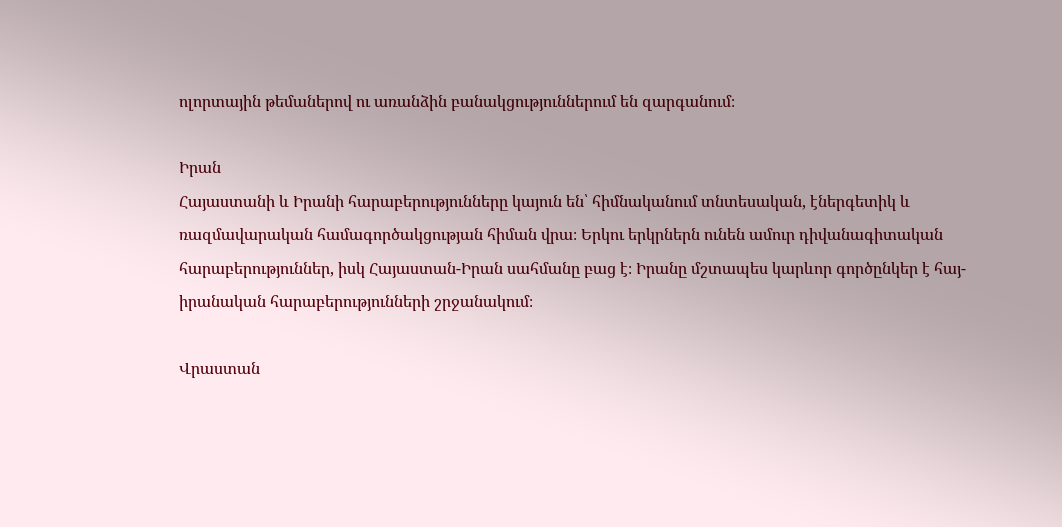ոլորտային թեմաներով ու առանձին բանակցություններում են զարգանում։

Իրան
Հայաստանի և Իրանի հարաբերությունները կայուն են՝ հիմնականում տնտեսական, էներգետիկ և ռազմավարական համագործակցության հիման վրա։ Երկու երկրներն ունեն ամուր դիվանագիտական հարաբերություններ, իսկ Հայաստան-Իրան սահմանը բաց է։ Իրանը մշտապես կարևոր գործընկեր է հայ-իրանական հարաբերությունների շրջանակում։

Վրաստան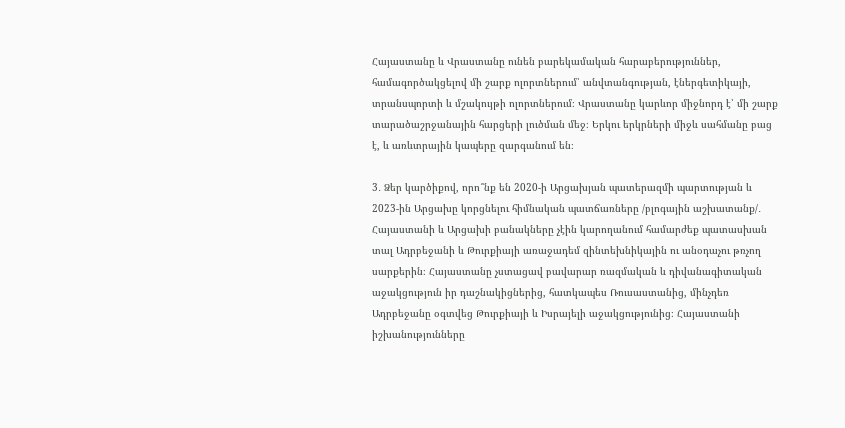Հայաստանը և Վրաստանը ունեն բարեկամական հարաբերություններ, համագործակցելով մի շարք ոլորտներում՝ անվտանգության, էներգետիկայի, տրանսպորտի և մշակույթի ոլորտներում։ Վրաստանը կարևոր միջնորդ է՝ մի շարք տարածաշրջանային հարցերի լուծման մեջ։ Երկու երկրների միջև սահմանը բաց է, և առևտրային կապերը զարգանում են։

3․ Ձեր կարծիքով, որո՞նք են 2020-ի Արցախյան պատերազմի պարտության և 2023-ին Արցախը կորցնելու հիմնական պատճառները /բլոգային աշխատանք/․
Հայաստանի և Արցախի բանակները չէին կարողանում համարժեք պատասխան տալ Ադրբեջանի և Թուրքիայի առաջադեմ զինտեխնիկային ու անօդաչու թռչող սարքերին։ Հայաստանը չստացավ բավարար ռազմական և դիվանագիտական աջակցություն իր դաշնակիցներից, հատկապես Ռուսաստանից, մինչդեռ Ադրբեջանը օգտվեց Թուրքիայի և Իսրայելի աջակցությունից։ Հայաստանի իշխանությունները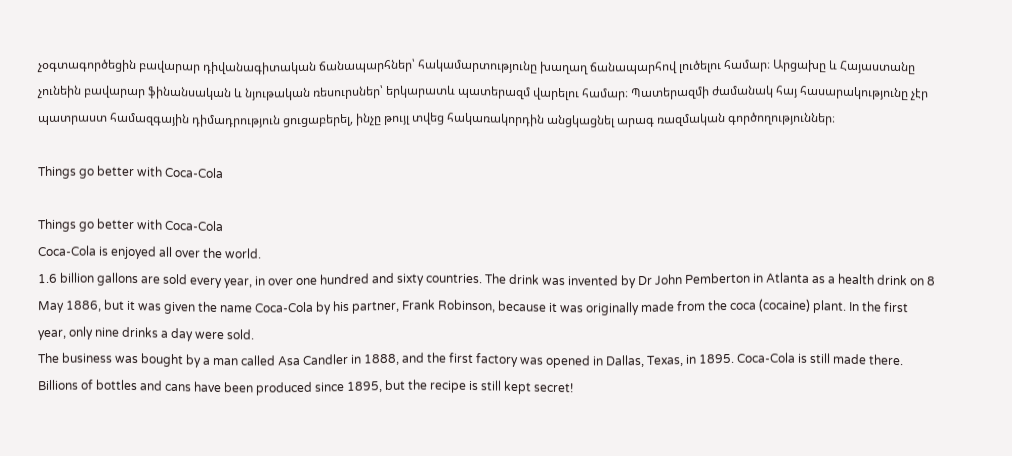չօգտագործեցին բավարար դիվանագիտական ճանապարհներ՝ հակամարտությունը խաղաղ ճանապարհով լուծելու համար։ Արցախը և Հայաստանը չունեին բավարար ֆինանսական և նյութական ռեսուրսներ՝ երկարատև պատերազմ վարելու համար։ Պատերազմի ժամանակ հայ հասարակությունը չէր պատրաստ համազգային դիմադրություն ցուցաբերել, ինչը թույլ տվեց հակառակորդին անցկացնել արագ ռազմական գործողություններ։

Things go better with Coca-Cola

Things go better with Coca-Cola
Coca-Cola is enjoyed all over the world.
1.6 billion gallons are sold every year, in over one hundred and sixty countries. The drink was invented by Dr John Pemberton in Atlanta as a health drink on 8 May 1886, but it was given the name Coca-Cola by his partner, Frank Robinson, because it was originally made from the coca (cocaine) plant. In the first year, only nine drinks a day were sold.
The business was bought by a man called Asa Candler in 1888, and the first factory was opened in Dallas, Texas, in 1895. Coca-Cola is still made there. Billions of bottles and cans have been produced since 1895, but the recipe is still kept secret!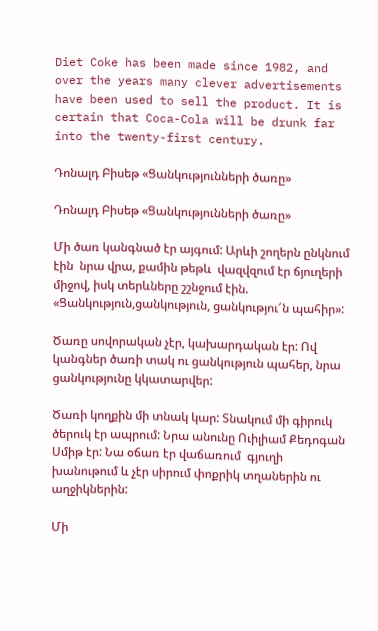Diet Coke has been made since 1982, and over the years many clever advertisements have been used to sell the product. It is certain that Coca-Cola will be drunk far into the twenty-first century.

Դոնալդ Բիսեթ «Ցանկությունների ծառը»

Դոնալդ Բիսեթ «Ցանկությունների ծառը»

Մի ծառ կանգնած էր այգում: Արևի շողերն ընկնում էին  նրա վրա, քամին թեթև  վազվզում էր ճյուղերի միջով, իսկ տերևները շշնջում էին. «Ցանկություն,ցանկություն, ցանկությու՜ն պահիր»:

Ծառը սովորական չէր, կախարդական էր: Ով կանգներ ծառի տակ ու ցանկություն պահեր, նրա ցանկությունը կկատարվեր:

Ծառի կողքին մի տնակ կար: Տնակում մի գիրուկ ծերուկ էր ապրում: Նրա անունը Ուիլիամ Քեդոգան Սմիթ էր: Նա օճառ էր վաճառում  գյուղի խանութում և չէր սիրում փոքրիկ տղաներին ու աղջիկներին:

Մի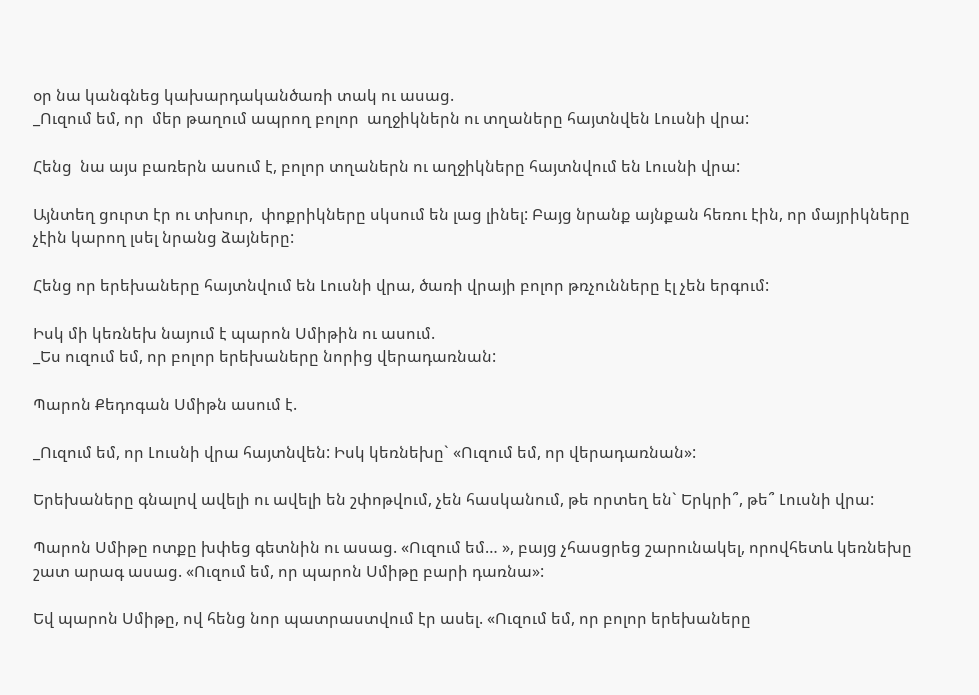օր նա կանգնեց կախարդականծառի տակ ու ասաց.
_Ուզում եմ, որ  մեր թաղում ապրող բոլոր  աղջիկներն ու տղաները հայտնվեն Լուսնի վրա:

Հենց  նա այս բառերն ասում է, բոլոր տղաներն ու աղջիկները հայտնվում են Լուսնի վրա:

Այնտեղ ցուրտ էր ու տխուր,  փոքրիկները սկսում են լաց լինել: Բայց նրանք այնքան հեռու էին, որ մայրիկները չէին կարող լսել նրանց ձայները:

Հենց որ երեխաները հայտնվում են Լուսնի վրա, ծառի վրայի բոլոր թռչունները էլ չեն երգում:

Իսկ մի կեռնեխ նայում է պարոն Սմիթին ու ասում.
_Ես ուզում եմ, որ բոլոր երեխաները նորից վերադառնան:

Պարոն Քեդոգան Սմիթն ասում է.

_Ուզում եմ, որ Լուսնի վրա հայտնվեն: Իսկ կեռնեխը` «Ուզում եմ, որ վերադառնան»:

Երեխաները գնալով ավելի ու ավելի են շփոթվում, չեն հասկանում, թե որտեղ են` Երկրի՞, թե՞ Լուսնի վրա:

Պարոն Սմիթը ոտքը խփեց գետնին ու ասաց. «Ուզում եմ… », բայց չհասցրեց շարունակել, որովհետև կեռնեխը շատ արագ ասաց. «Ուզում եմ, որ պարոն Սմիթը բարի դառնա»:

Եվ պարոն Սմիթը, ով հենց նոր պատրաստվում էր ասել. «Ուզում եմ, որ բոլոր երեխաները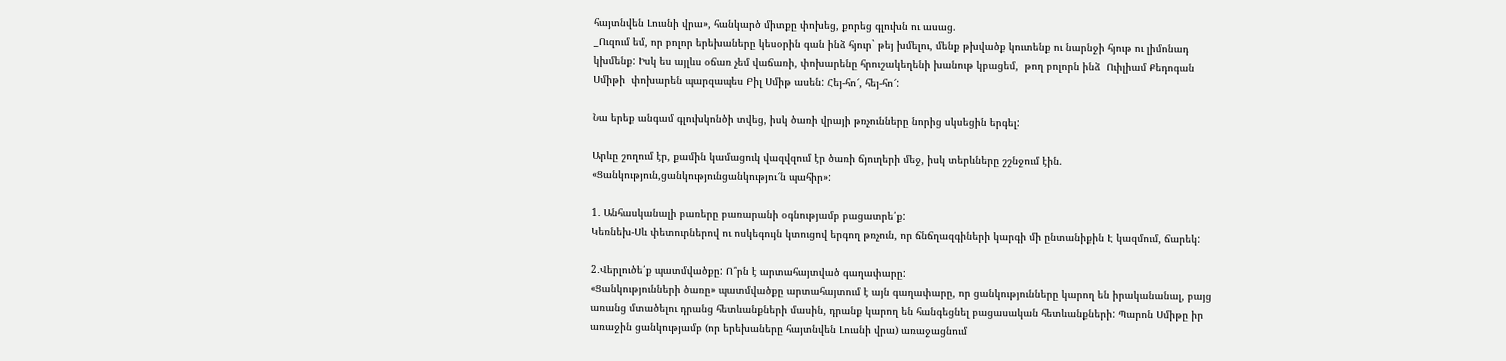հայտնվեն Լուսնի վրա», հանկարծ միտքը փոխեց, քորեց գլուխն ու ասաց.
_Ուզում եմ, որ բոլոր երեխաները կեսօրին գան ինձ հյուր` թեյ խմելու, մենք թխվածք կուտենք ու նարնջի հյութ ու լիմոնադ կխմենք: Իսկ ես այլևս օճառ չեմ վաճառի, փոխարենը հրուշակեղենի խանութ կբացեմ,  թող բոլորն ինձ  Ուիլիամ Քեդոգան Սմիթի  փոխարեն պարզապես Բիլ Սմիթ ասեն: Հեյ-հո՜, հեյ-հո՜:

Նա երեք անգամ գլուխկոնծի տվեց, իսկ ծառի վրայի թռչունները նորից սկսեցին երգել:

Արևը շողում էր, քամին կամացուկ վազվզում էր ծառի ճյուղերի մեջ, իսկ տերևները շշնջում էին. «Ցանկություն,ցանկությունցանկությու՜ն պահիր»:

1․ Անհասկանալի բառերը բառարանի օգնությամբ բացատրե՛ք:
Կեռնեխ-Սև փետուրներով ու ոսկեգույն կտուցով երգող թռչուն, որ ճնճղազգիների կարգի մի ընտանիքին Է կազմում, ճարեկ:

2․Վերլուծե՛ք պատմվածքը: Ո՞րն է արտահայտված գաղափարը:
«Ցանկությունների ծառը» պատմվածքը արտահայտում է այն գաղափարը, որ ցանկությունները կարող են իրականանալ, բայց առանց մտածելու դրանց հետևանքների մասին, դրանք կարող են հանգեցնել բացասական հետևանքների: Պարոն Սմիթը իր առաջին ցանկությամբ (որ երեխաները հայտնվեն Լուսնի վրա) առաջացնում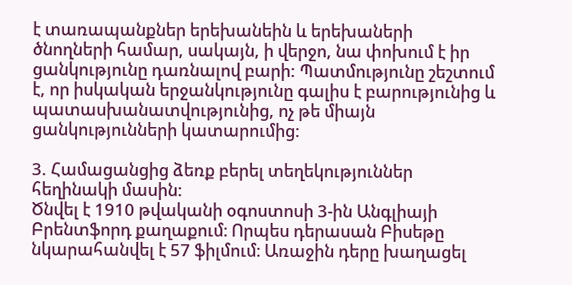է տառապանքներ երեխանեին և երեխաների ծնողների համար, սակայն, ի վերջո, նա փոխում է իր ցանկությունը դառնալով բարի: Պատմությունը շեշտում է, որ իսկական երջանկությունը գալիս է բարությունից և պատասխանատվությունից, ոչ թե միայն ցանկությունների կատարումից:

3. Համացանցից ձեռք բերել տեղեկություններ հեղինակի մասին:
Ծնվել է 1910 թվականի օգոստոսի 3-ին Անգլիայի Բրենտֆորդ քաղաքում։ Որպես դերասան Բիսեթը նկարահանվել է 57 ֆիլմում։ Առաջին դերը խաղացել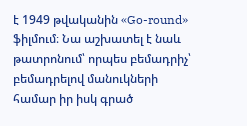է 1949 թվականին «Go-round» ֆիլմում։ Նա աշխատել է նաև թատրոնում՝ որպես բեմադրիչ՝ բեմադրելով մանուկների համար իր իսկ գրած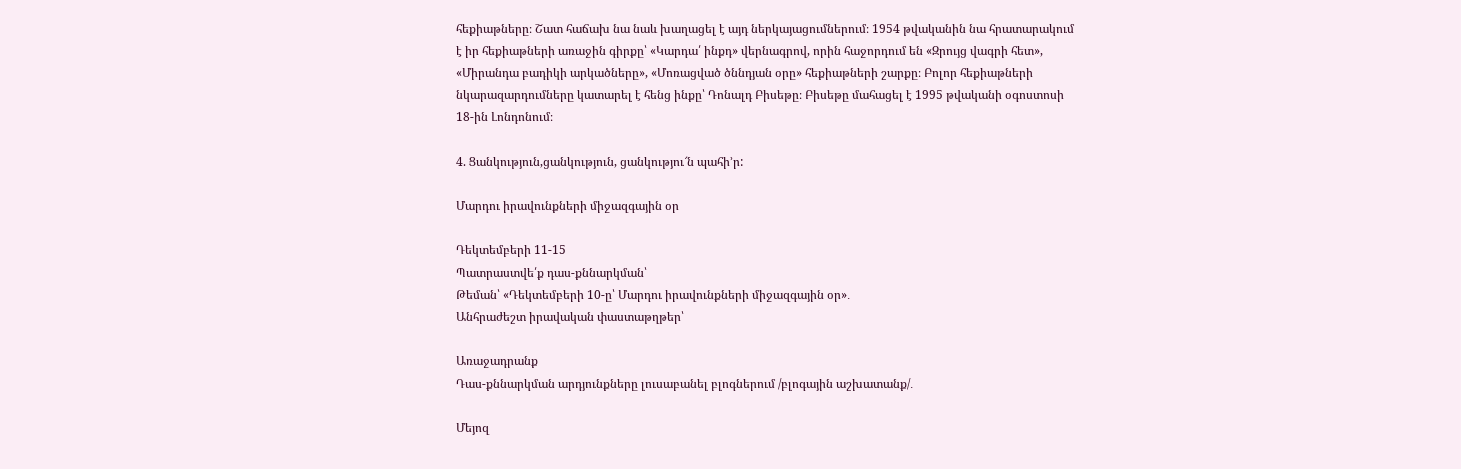հեքիաթները։ Շատ հաճախ նա նաև խաղացել է այդ ներկայացումներում։ 1954 թվականին նա հրատարակում է իր հեքիաթների առաջին գիրքը՝ «Կարդա՛ ինքդ» վերնագրով, որին հաջորդում են «Զրույց վագրի հետ», «Միրանդա բադիկի արկածները», «Մոռացված ծննդյան օրը» հեքիաթների շարքը։ Բոլոր հեքիաթների նկարազարդումները կատարել է հենց ինքը՝ Դոնալդ Բիսեթը։ Բիսեթը մահացել է 1995 թվականի օգոստոսի 18-ին Լոնդոնում։

4. Ցանկություն,ցանկություն, ցանկությու՜ն պահի’ր:

Մարդու իրավունքների միջազգային օր

Դեկտեմբերի 11-15
Պատրաստվե՛ք դաս-քննարկման՝
Թեման՝ «Դեկտեմբերի 10-ը՝ Մարդու իրավունքների միջազգային օր»․
Անհրաժեշտ իրավական փաստաթղթեր՝

Առաջադրանք
Դաս-քննարկման արդյունքները լուսաբանել բլոգներում /բլոգային աշխատանք/․

Մեյոզ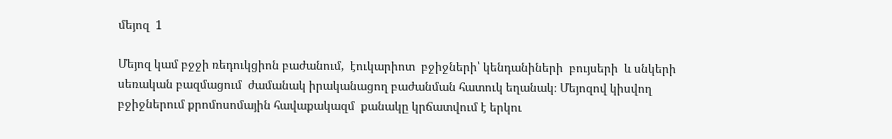մեյոզ  1

Մեյոզ կամ բջջի ռեդուկցիոն բաժանում,  էուկարիոտ  բջիջների՝ կենդանիների  բույսերի  և սնկերի  սեռական բազմացում  ժամանակ իրականացող բաժանման հատուկ եղանակ։ Մեյոզով կիսվող բջիջներում քրոմոսոմային հավաքակազմ  քանակը կրճատվում է երկու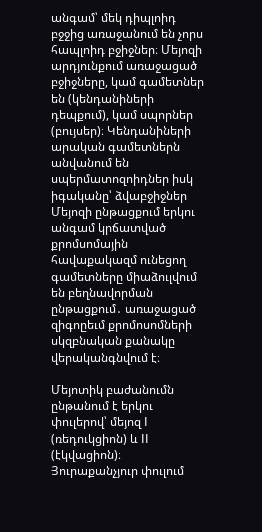անգամ՝ մեկ դիպլոիդ բջջից առաջանում են չորս հապլոիդ բջիջներ։ Մեյոզի արդյունքում առաջացած բջիջները, կամ գամետներ  են (կենդանիների դեպքում), կամ սպորներ (բույսեր)։ Կենդանիների արական գամետներն անվանում են սպերմատոզոիդներ իսկ իգականը՝ ձվաբջիջներ Մեյոզի ընթացքում երկու անգամ կրճատված քրոմսոմային հավաքակազմ ունեցող գամետները միաձուլվում են բեղնավորման ընթացքում․ առաջացած զիգոըեւմ քրոմոսոմների սկզբնական քանակը վերականգնվում է։

Մեյոտիկ բաժանումն ընթանում է երկու փուլերով՝ մեյոզ I (ռեդուկցիոն) և II (էկվացիոն)։ Յուրաքանչյուր փուլում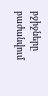բջիջները բաժանվում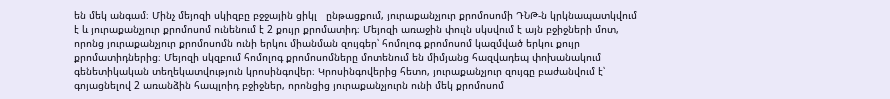են մեկ անգամ։ Մինչ մեյոզի սկիզբը բջջային ցիկլ   ընթացքում, յուրաքանչյուր քրոմոսոմի ԴՆԹ-ն կրկնապատկվում է և յուրաքանչյուր քրոմոսոմ ունենում է 2 քույր քրոմատիդ։ Մեյոզի առաջին փուլն սկսվում է այն բջիջների մոտ, որոնց յուրաքանչյուր քրոմոսոմն ունի երկու միանման զույգեր՝ հոմոլոգ քրոմոսոմ կազմված երկու քույր քրոմատիդներից։ Մեյոզի սկզբում հոմոլոգ քրոմոսոմները մոտենում են միմյանց հազվադեպ փոխանակում գենետիկական տեղեկատվություն կրոսինգովեր։ Կրոսինգովերից հետո, յուրաքանչյուր զույգը բաժանվում է՝ գոյացնելով 2 առանձին հապլոիդ բջիջներ, որոնցից յուրաքանչյուրն ունի մեկ քրոմոսոմ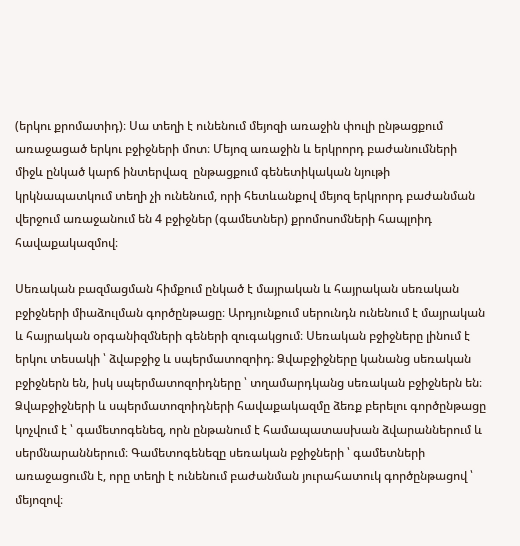(երկու քրոմատիդ)։ Սա տեղի է ունենում մեյոզի առաջին փուլի ընթացքում առաջացած երկու բջիջների մոտ։ Մեյոզ առաջին և երկրորդ բաժանումների միջև ընկած կարճ ինտերվազ  ընթացքում գենետիկական նյութի կրկնապատկում տեղի չի ունենում, որի հետևանքով մեյոզ երկրորդ բաժանման վերջում առաջանում են 4 բջիջներ (գամետներ) քրոմոսոմների հապլոիդ հավաքակազմով։

Սեռական բազմացման հիմքում ընկած է մայրական և հայրական սեռական բջիջների միաձուլման գործընթացը։ Արդյունքում սերունդն ունենում է մայրական և հայրական օրգանիզմների գեների զուգակցում։ Սեռական բջիջները լինում է երկու տեսակի ՝ ձվաբջիջ և սպերմատոզոիդ։ Ձվաբջիջները կանանց սեռական բջիջներն են, իսկ սպերմատոզոիդները ՝ տղամարդկանց սեռական բջիջներն են։ Ձվաբջիջների և սպերմատոզոիդների հավաքակազմը ձեռք բերելու գործընթացը կոչվում է ՝ գամետոգենեզ, որն ընթանում է համապատասխան ձվարաններում և սերմնարաններում։ Գամետոգենեզը սեռական բջիջների ՝ գամետների առաջացումն է, որը տեղի է ունենում բաժանման յուրահատուկ գործընթացով ՝ մեյոզով։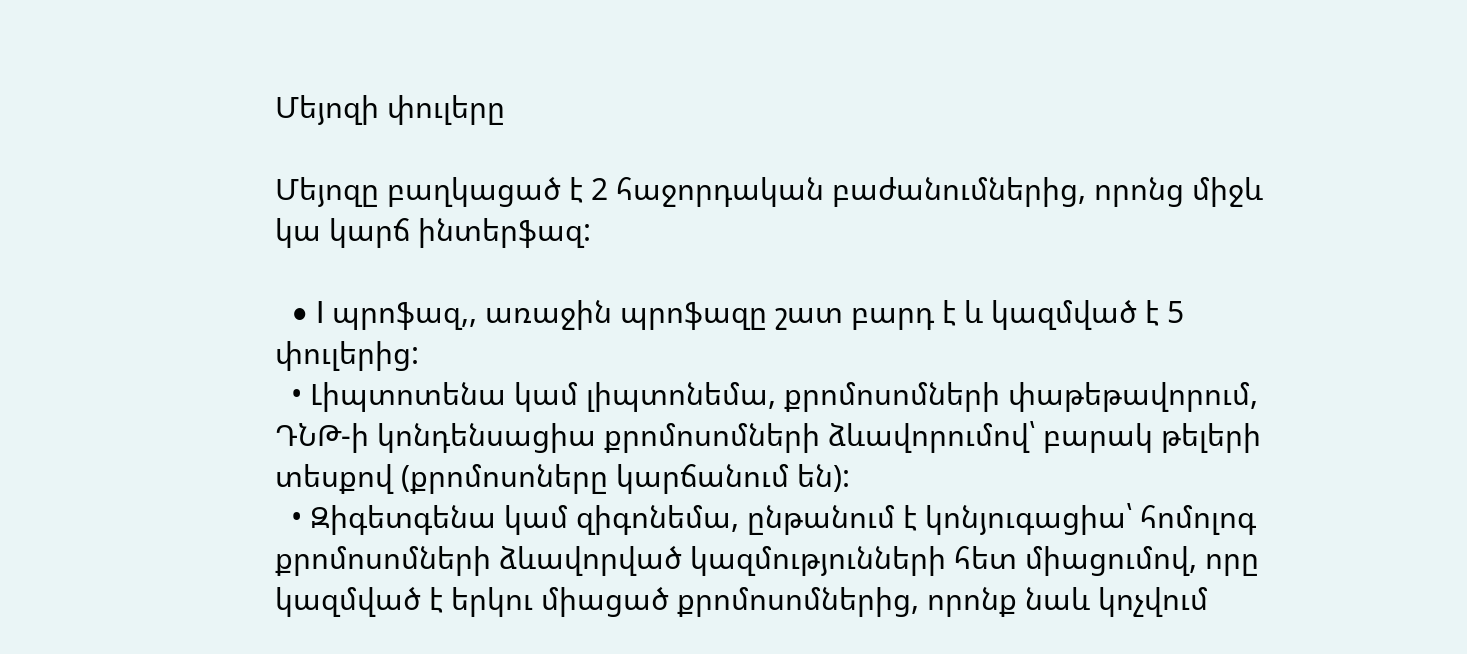Մեյոզի փուլերը

Մեյոզը բաղկացած է 2 հաջորդական բաժանումներից, որոնց միջև կա կարճ ինտերֆազ:

  • I պրոֆազ,, առաջին պրոֆազը շատ բարդ է և կազմված է 5 փուլերից:
  • Լիպտոտենա կամ լիպտոնեմա, քրոմոսոմների փաթեթավորում, ԴՆԹ-ի կոնդենսացիա քրոմոսոմների ձևավորումով՝ բարակ թելերի տեսքով (քրոմոսոները կարճանում են):
  • Զիգետգենա կամ զիգոնեմա, ընթանում է կոնյուգացիա՝ հոմոլոգ քրոմոսոմների ձևավորված կազմությունների հետ միացումով, որը կազմված է երկու միացած քրոմոսոմներից, որոնք նաև կոչվում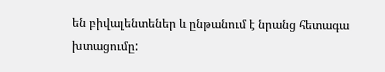են բիվալենտեներ և ընթանում է նրանց հետագա խտացումը: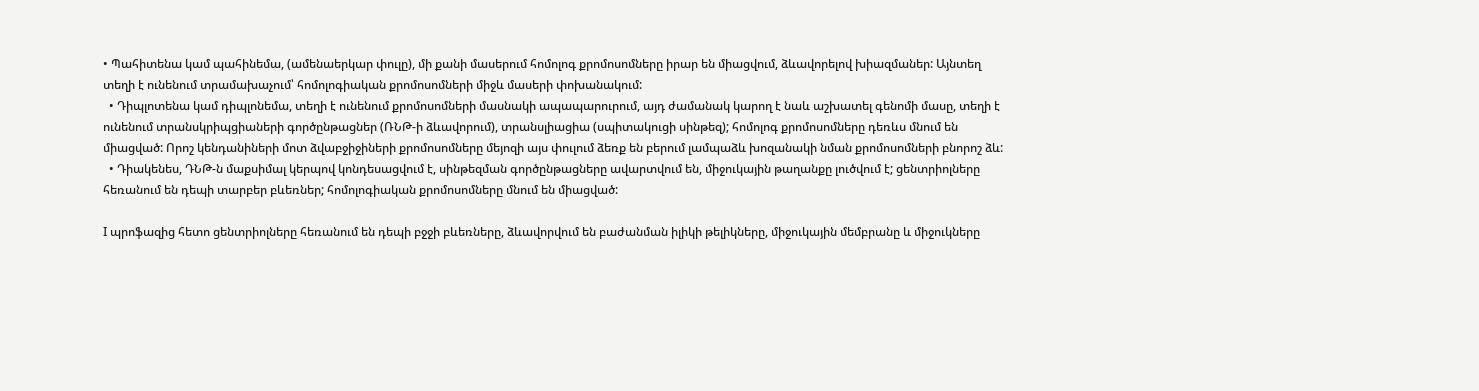• Պահիտենա կամ պահինեմա, (ամենաերկար փուլը), մի քանի մասերում հոմոլոգ քրոմոսոմները իրար են միացվում, ձևավորելով խիազմաներ: Այնտեղ տեղի է ունենում տրամախաչում՝ հոմոլոգիական քրոմոսոմների միջև մասերի փոխանակում:
  • Դիպլոտենա կամ դիպլոնեմա, տեղի է ունենում քրոմոսոմների մասնակի ապապարուրում, այդ ժամանակ կարող է նաև աշխատել գենոմի մասը, տեղի է ունենում տրանսկրիպցիաների գործընթացներ (ՌՆԹ-ի ձևավորում), տրանսլիացիա (սպիտակուցի սինթեզ); հոմոլոգ քրոմոսոմները դեռևս մնում են միացված: Որոշ կենդանիների մոտ ձվաբջիջիների քրոմոսոմները մեյոզի այս փուլում ձեռք են բերում լամպաձև խոզանակի նման քրոմոսոմների բնորոշ ձև:
  • Դիակենես, ԴՆԹ-ն մաքսիմալ կերպով կոնդեսացվում է, սինթեզման գործընթացները ավարտվում են, միջուկային թաղանքը լուծվում է; ցենտրիոլները հեռանում են դեպի տարբեր բևեռներ; հոմոլոգիական քրոմոսոմները մնում են միացված:

I պրոֆազից հետո ցենտրիոլները հեռանում են դեպի բջջի բևեռները, ձևավորվում են բաժանման իլիկի թելիկները, միջուկային մեմբրանը և միջուկները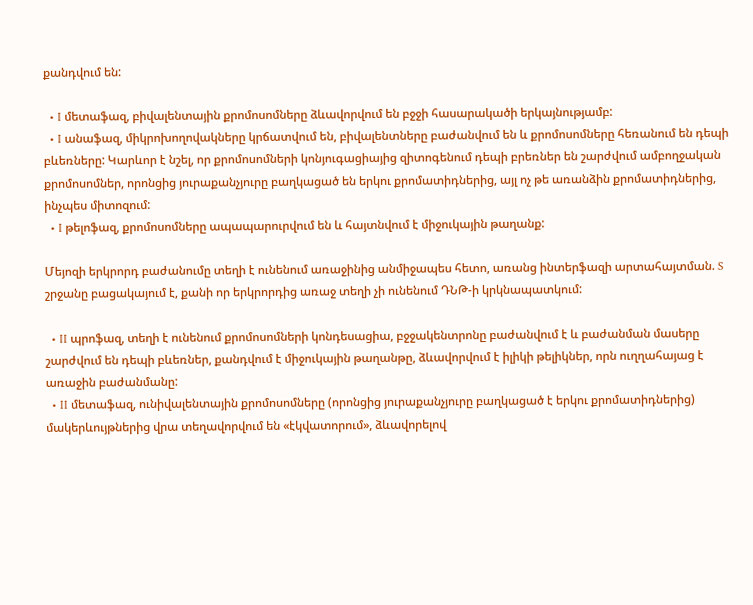քանդվում են:

  • I մետաֆազ, բիվալենտային քրոմոսոմները ձևավորվում են բջջի հասարակածի երկայնությամբ:
  • I անաֆազ, միկրոխողովակները կրճատվում են, բիվալենտները բաժանվում են և քրոմոսոմները հեռանում են դեպի բևեռները: Կարևոր է նշել, որ քրոմոսոմների կոնյուգացիայից զիտոգենում դեպի բրեռներ են շարժվում ամբողջական քրոմոսոմներ, որոնցից յուրաքանչյուրը բաղկացած են երկու քրոմատիդներից, այլ ոչ թե առանձին քրոմատիդներից, ինչպես միտոզում:
  • I թելոֆազ, քրոմոսոմները ապապարուրվում են և հայտնվում է միջուկային թաղանք:

Մեյոզի երկրորդ բաժանումը տեղի է ունենում առաջինից անմիջապես հետո, առանց ինտերֆազի արտահայտման. S շրջանը բացակայում է, քանի որ երկրորդից առաջ տեղի չի ունենում ԴՆԹ-ի կրկնապատկում:

  • II պրոֆազ, տեղի է ունենում քրոմոսոմների կոնդեսացիա, բջջակենտրոնը բաժանվում է և բաժանման մասերը շարժվում են դեպի բևեռներ, քանդվում է միջուկային թաղանթը, ձևավորվում է իլիկի թելիկներ, որն ուղղահայաց է առաջին բաժանմանը:
  • II մետաֆազ, ունիվալենտային քրոմոսոմները (որոնցից յուրաքանչյուրը բաղկացած է երկու քրոմատիդներից) մակերևույթներից վրա տեղավորվում են «էկվատորում», ձևավորելով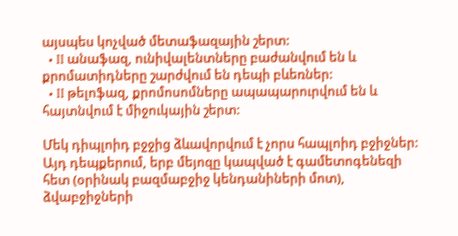այսպես կոչված մետաֆազային շերտ:
  • II անաֆազ, ունիվալենտները բաժանվում են և քրոմատիդները շարժվում են դեպի բևեռներ:
  • II թելոֆազ, քրոմոսոմները ապապարուրվում են և հայտնվում է միջուկային շերտ:

Մեկ դիպլոիդ բջջից ձևավորվում է չորս հապլոիդ բջիջներ: Այդ դեպքերում, երբ մեյոզը կապված է գամետոգենեզի հետ (օրինակ բազմաբջիջ կենդանիների մոտ), ձվաբջիջների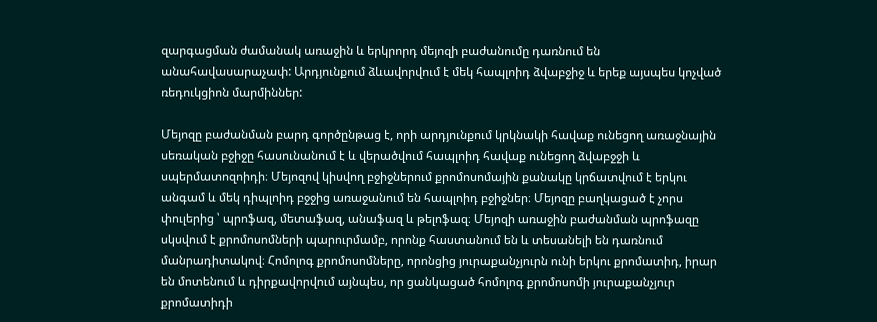զարգացման ժամանակ առաջին և երկրորդ մեյոզի բաժանումը դառնում են անահավասարաչափ: Արդյունքում ձևավորվում է մեկ հապլոիդ ձվաբջիջ և երեք այսպես կոչված ռեդուկցիոն մարմիններ:

Մեյոզը բաժանման բարդ գործընթաց է, որի արդյունքում կրկնակի հավաք ունեցող առաջնային սեռական բջիջը հասունանում է և վերածվում հապլոիդ հավաք ունեցող ձվաբջջի և սպերմատոզոիդի։ Մեյոզով կիսվող բջիջներում քրոմոսոմային քանակը կրճատվում է երկու անգամ և մեկ դիպլոիդ բջջից առաջանում են հապլոիդ բջիջներ։ Մեյոզը բաղկացած է չորս փուլերից ՝ պրոֆազ, մետաֆազ, անաֆազ և թելոֆազ։ Մեյոզի առաջին բաժանման պրոֆազը սկսվում է քրոմոսոմների պարուրմամբ, որոնք հաստանում են և տեսանելի են դառնում մանրադիտակով։ Հոմոլոգ քրոմոսոմները, որոնցից յուրաքանչյուրն ունի երկու քրոմատիդ, իրար են մոտենում և դիրքավորվում այնպես, որ ցանկացած հոմոլոգ քրոմոսոմի յուրաքանչյուր քրոմատիդի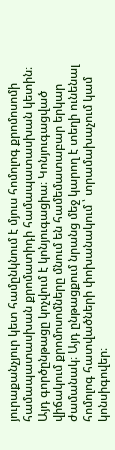յուրաքանչյուր կետ համընկնում է մյուս հոմոլոգ քրոմոսոմի համապատասխան քրոմատիդի համապատասխան կետին։ Այդ գործընթացը կոչվում է կոնյուգացիա։ Կոնյուգացված վիճակում քրոմոսոմները մնում են համեմատաբար երկար ժամանակ։ Այդ ընթացքում նրանց մեջ կարող է տեղի ունենալ հոմոլոգ հատվածների փոխանակում ՝ տրամախաչում կամ կոնսիգովեր։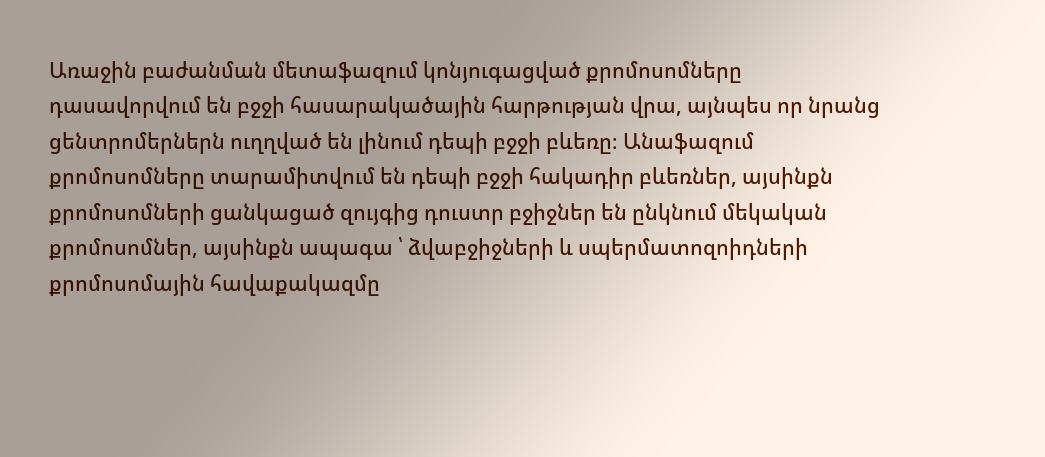Առաջին բաժանման մետաֆազում կոնյուգացված քրոմոսոմները դասավորվում են բջջի հասարակածային հարթության վրա, այնպես որ նրանց ցենտրոմերներն ուղղված են լինում դեպի բջջի բևեռը։ Անաֆազում քրոմոսոմները տարամիտվում են դեպի բջջի հակադիր բևեռներ, այսինքն քրոմոսոմների ցանկացած զույգից դուստր բջիջներ են ընկնում մեկական քրոմոսոմներ, այսինքն ապագա ՝ ձվաբջիջների և սպերմատոզոիդների քրոմոսոմային հավաքակազմը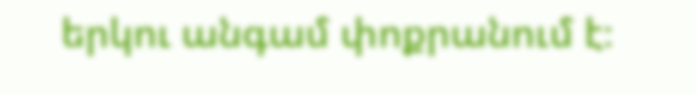երկու անգամ փոքրանում է։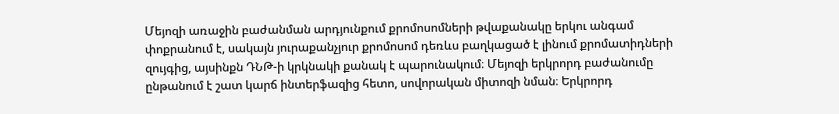Մեյոզի առաջին բաժանման արդյունքում քրոմոսոմների թվաքանակը երկու անգամ փոքրանում է, սակայն յուրաքանչյուր քրոմոսոմ դեռևս բաղկացած է լինում քրոմատիդների զույգից, այսինքն ԴՆԹ-ի կրկնակի քանակ է պարունակում։ Մեյոզի երկրորդ բաժանումը ընթանում է շատ կարճ ինտերֆազից հետո, սովորական միտոզի նման։ Երկրորդ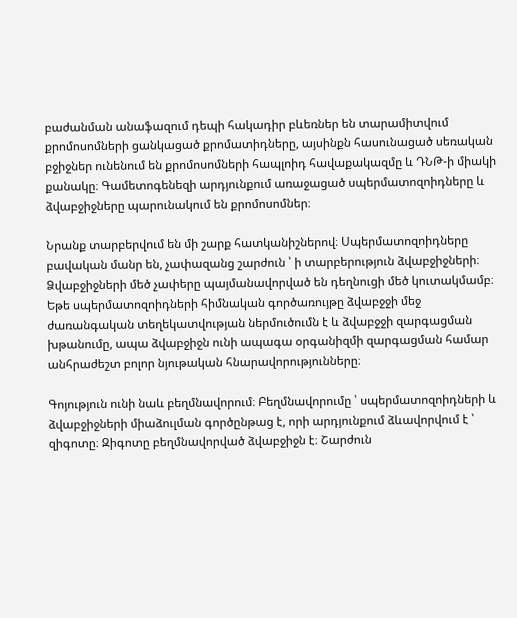բաժանման անաֆազում դեպի հակադիր բևեռներ են տարամիտվում քրոմոսոմների ցանկացած քրոմատիդները, այսինքն հասունացած սեռական բջիջներ ունենում են քրոմոսոմների հապլոիդ հավաքակազմը և ԴՆԹ-ի միակի քանակը։ Գամետոգենեզի արդյունքում առաջացած սպերմատոզոիդները և ձվաբջիջները պարունակում են քրոմոսոմներ։

Նրանք տարբերվում են մի շարք հատկանիշներով։ Սպերմատոզոիդները բավական մանր են, չափազանց շարժուն ՝ ի տարբերություն ձվաբջիջների։ Ձվաբջիջների մեծ չափերը պայմանավորված են դեղնուցի մեծ կուտակմամբ։ Եթե սպերմատոզոիդների հիմնական գործառույթը ձվաբջջի մեջ ժառանգական տեղեկատվության ներմուծումն է և ձվաբջջի զարգացման խթանումը, ապա ձվաբջիջն ունի ապագա օրգանիզմի զարգացման համար անհրաժեշտ բոլոր նյութական հնարավորությունները։

Գոյություն ունի նաև բեղմնավորում։ Բեղմնավորումը ՝ սպերմատոզոիդների և ձվաբջիջների միաձուլման գործընթաց է, որի արդյունքում ձևավորվում է ՝ զիգոտը։ Զիգոտը բեղմնավորված ձվաբջիջն է։ Շարժուն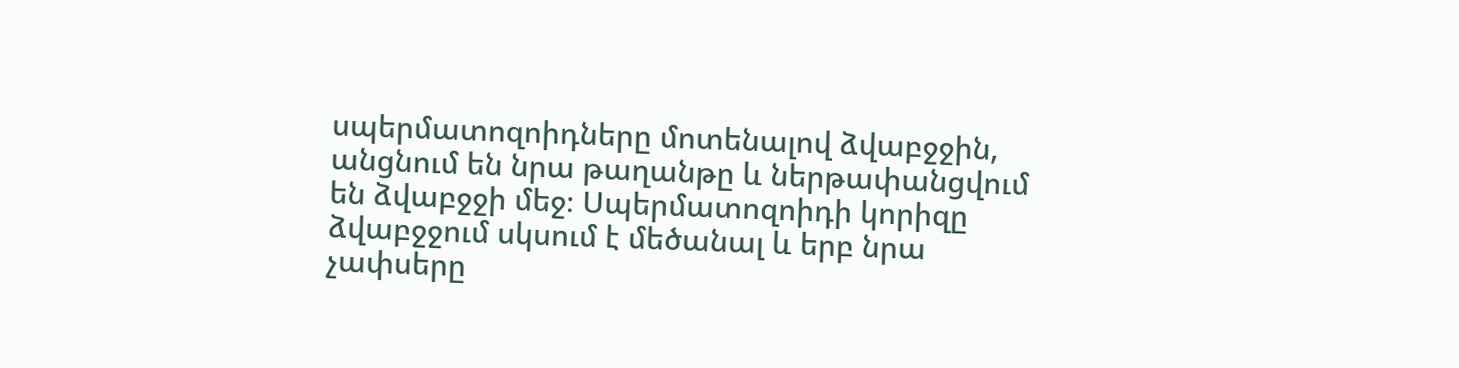սպերմատոզոիդները մոտենալով ձվաբջջին, անցնում են նրա թաղանթը և ներթափանցվում են ձվաբջջի մեջ։ Սպերմատոզոիդի կորիզը ձվաբջջում սկսում է մեծանալ և երբ նրա չափսերը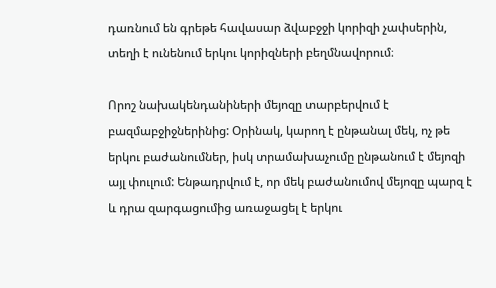դառնում են գրեթե հավասար ձվաբջջի կորիզի չափսերին, տեղի է ունենում երկու կորիզների բեղմնավորում։

Որոշ նախակենդանիների մեյոզը տարբերվում է բազմաբջիջներինից: Օրինակ, կարող է ընթանալ մեկ, ոչ թե երկու բաժանումներ, իսկ տրամախաչումը ընթանում է մեյոզի այլ փուլում: Ենթադրվում է, որ մեկ բաժանումով մեյոզը պարզ է և դրա զարգացումից առաջացել է երկու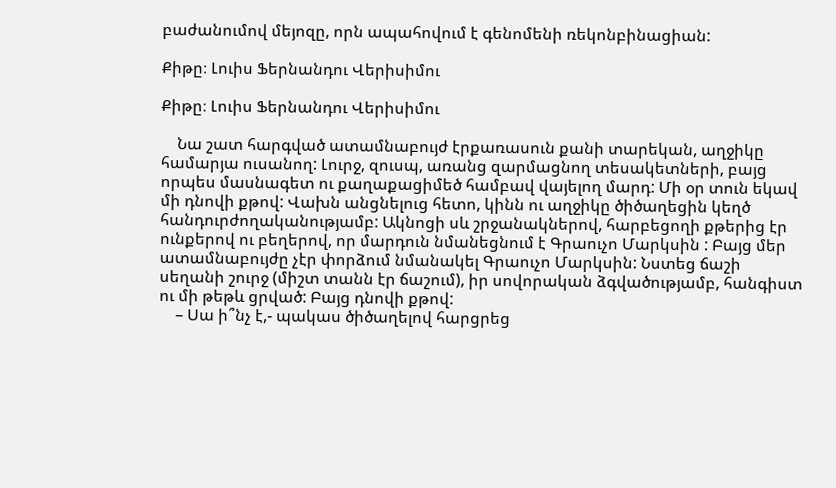բաժանումով մեյոզը, որն ապահովում է գենոմենի ռեկոնբինացիան:

Քիթը։ Լուիս Ֆերնանդու Վերիսիմու

Քիթը։ Լուիս Ֆերնանդու Վերիսիմու

    Նա շատ հարգված ատամնաբույժ էրքառասուն քանի տարեկան, աղջիկը համարյա ուսանող: Լուրջ, զուսպ, առանց զարմացնող տեսակետների, բայց որպես մասնագետ ու քաղաքացիմեծ համբավ վայելող մարդ: Մի օր տուն եկավ մի դնովի քթով: Վախն անցնելուց հետո, կինն ու աղջիկը ծիծաղեցին կեղծ հանդուրժողականությամբ: Ակնոցի սև շրջանակներով, հարբեցողի քթերից էր ունքերով ու բեղերով, որ մարդուն նմանեցնում է Գրաուչո Մարկսին : Բայց մեր ատամնաբույժը չէր փորձում նմանակել Գրաուչո Մարկսին: Նստեց ճաշի սեղանի շուրջ (միշտ տանն էր ճաշում), իր սովորական ձգվածությամբ, հանգիստ ու մի թեթև ցրված: Բայց դնովի քթով:
    – Սա ի՞նչ է,- պակաս ծիծաղելով հարցրեց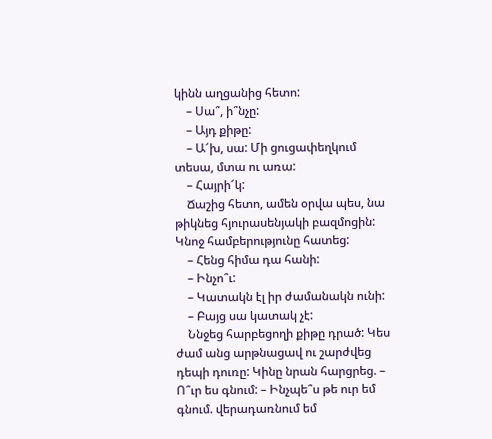կինն աղցանից հետո:
    – Սա՞, ի՞նչը:
    – Այդ քիթը:
    – Ա՜խ, սա: Մի ցուցափեղկում տեսա, մտա ու առա:
    – Հայրի՜կ:
    Ճաշից հետո, ամեն օրվա պես, նա թիկնեց հյուրասենյակի բազմոցին: Կնոջ համբերությունը հատեց:
    – Հենց հիմա դա հանի:
    – Ինչո՞ւ:
    – Կատակն էլ իր ժամանակն ունի:
    – Բայց սա կատակ չէ:
    Ննջեց հարբեցողի քիթը դրած: Կես ժամ անց արթնացավ ու շարժվեց դեպի դուռը: Կինը նրան հարցրեց. – Ո՞ւր ես գնում: – Ինչպե՞ս թե ուր եմ գնում. վերադառնում եմ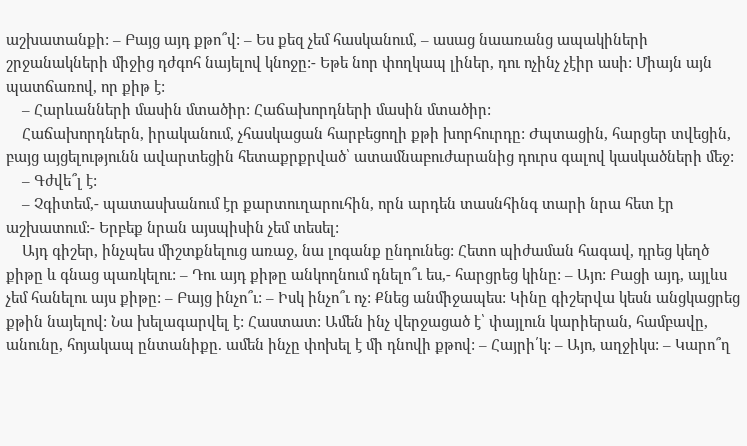աշխատանքի: – Բայց այդ քթո՞վ: – Ես քեզ չեմ հասկանում, – ասաց նաառանց ապակիների շրջանակների միջից դժգոհ նայելով կնոջը:- Եթե նոր փողկապ լիներ, դու ոչինչ չէիր ասի: Միայն այն պատճառով, որ քիթ է:
    – Հարևանների մասին մտածիր: Հաճախորդների մասին մտածիր:
    Հաճախորդներն, իրականում, չհասկացան հարբեցողի քթի խորհուրդը: Ժպտացին, հարցեր տվեցին, բայց այցելությունն ավարտեցին հետաքրքրված՝ ատամնաբուժարանից դուրս գալով կասկածների մեջ:
    – Գժվե՞լ է:
    – Չգիտեմ,- պատասխանում էր քարտուղարուհին, որն արդեն տասնհինգ տարի նրա հետ էր աշխատում:- Երբեք նրան այսպիսին չեմ տեսել:
    Այդ գիշեր, ինչպես միշտքնելուց առաջ, նա լոգանք ընդունեց: Հետո պիժաման հագավ, դրեց կեղծ քիթը և գնաց պառկելու: – Դու այդ քիթը անկողնում դնելո՞ւ ես,- հարցրեց կինը: – Այո: Բացի այդ, այլևս չեմ հանելու այս քիթը: – Բայց ինչո՞ւ: – Իսկ ինչո՞ւ ոչ: Քնեց անմիջապես: Կինը գիշերվա կեսն անցկացրեց քթին նայելով: Նա խելագարվել է: Հաստատ: Ամեն ինչ վերջացած է՝ փայլուն կարիերան, համբավը, անունը, հոյակապ ընտանիքը. ամեն ինչը փոխել է մի դնովի քթով: – Հայրի՛կ: – Այո, աղջիկս: – Կարո՞ղ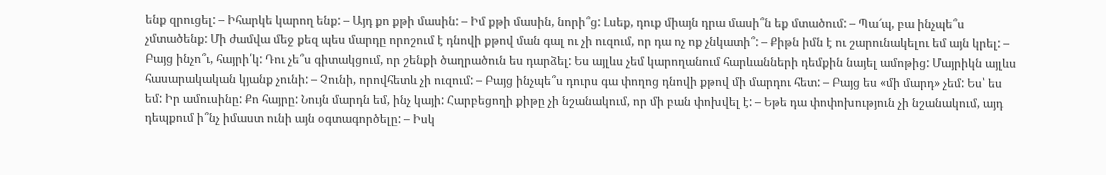ենք զրուցել: – Իհարկե կարող ենք: – Այդ քո քթի մասին: – Իմ քթի մասին, նորի՞ց: Լսեք, դուք միայն դրա մասի՞ն եք մտածում: – Պա՜պ, բա ինչպե՞ս չմտածենք: Մի ժամվա մեջ քեզ պես մարդը որոշում է դնովի քթով ման գալ ու չի ուզում, որ դա ոչ ոք չնկատի՞: – Քիթն իմն է ու շարունակելու եմ այն կրել: – Բայց ինչո՞ւ, հայրի՛կ: Դու չե՞ս գիտակցում, որ շենքի ծաղրածուն ես դարձել: Ես այլևս չեմ կարողանում հարևանների դեմքին նայել ամոթից: Մայրիկն այլևս հասարակական կյանք չունի: – Չունի, որովհետև չի ուզում: – Բայց ինչպե՞ս դուրս գա փողոց դնովի քթով մի մարդու հետ: – Բայց ես «մի մարդ» չեմ: Ես՝ ես եմ: Իր ամուսինը: Քո հայրը: Նույն մարդն եմ, ինչ կայի: Հարբեցողի քիթը չի նշանակում, որ մի բան փոխվել է: – Եթե դա փոփոխություն չի նշանակում, այդ դեպքում ի՞նչ իմաստ ունի այն օգտագործելը: – Իսկ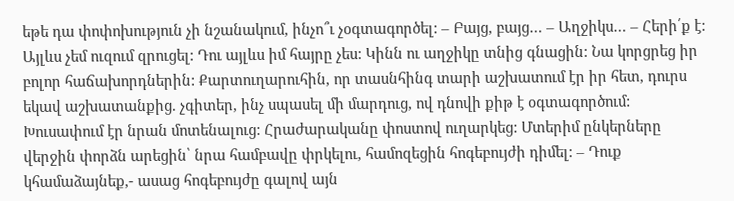եթե դա փոփոխություն չի նշանակում, ինչո՞ւ չօգտագործել: – Բայց, բայց… – Աղջիկս… – Հերի՛ք է: Այլևս չեմ ուզում զրուցել: Դու այլևս իմ հայրը չես: Կինն ու աղջիկը տնից գնացին: Նա կորցրեց իր բոլոր հաճախորդներին: Քարտուղարուհին, որ տասնհինգ տարի աշխատում էր իր հետ, դուրս եկավ աշխատանքից. չգիտեր, ինչ սպասել մի մարդուց, ով դնովի քիթ է օգտագործում: Խուսափում էր նրան մոտենալուց: Հրաժարականը փոստով ուղարկեց: Մտերիմ ընկերները վերջին փորձն արեցին՝ նրա համբավը փրկելու, համոզեցին հոգեբույժի դիմել: – Դուք կհամաձայնեք,- ասաց հոգեբույժը գալով այն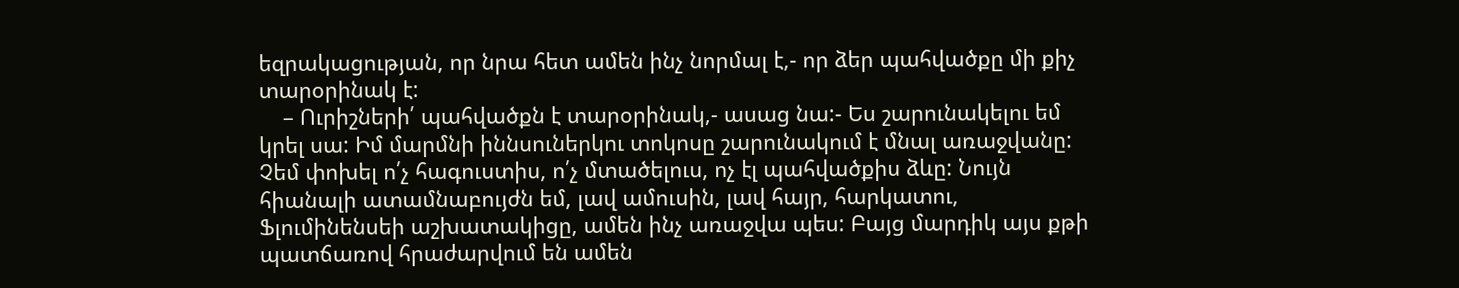եզրակացության, որ նրա հետ ամեն ինչ նորմալ է,- որ ձեր պահվածքը մի քիչ տարօրինակ է:
    – Ուրիշների՛ պահվածքն է տարօրինակ,- ասաց նա:- Ես շարունակելու եմ կրել սա: Իմ մարմնի իննսուներկու տոկոսը շարունակում է մնալ առաջվանը: Չեմ փոխել ո՛չ հագուստիս, ո՛չ մտածելուս, ոչ էլ պահվածքիս ձևը: Նույն հիանալի ատամնաբույժն եմ, լավ ամուսին, լավ հայր, հարկատու, Ֆլումինենսեի աշխատակիցը, ամեն ինչ առաջվա պես: Բայց մարդիկ այս քթի պատճառով հրաժարվում են ամեն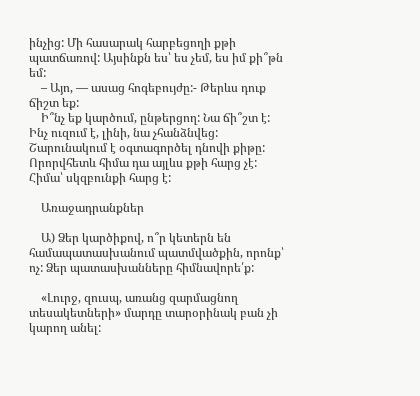ինչից: Մի հասարակ հարբեցողի քթի պատճառով: Այսինքն ես՝ ես չեմ, ես իմ քի՞թն եմ:
    – Այո, — ասաց հոգեբույժը:- Թերևս դուք ճիշտ եք:
    Ի՞նչ եք կարծում, ընթերցող: Նա ճի՞շտ է: Ինչ ուզում է, լինի, նա չհանձնվեց: Շարունակում է օգտագործել դնովի քիթը: Որորվհետև հիմա դա այլևս քթի հարց չէ: Հիմա՝ սկզբունքի հարց է:

    Առաջադրանքներ

    Ա) Ձեր կարծիքով, ո՞ր կետերն են համապատասխանում պատմվածքին, որոնք՝ ոչ: Ձեր պատասխանները հիմնավորե՛ք:

    «Լուրջ, զուսպ, առանց զարմացնող տեսակետների» մարդը տարօրինակ բան չի կարող անել: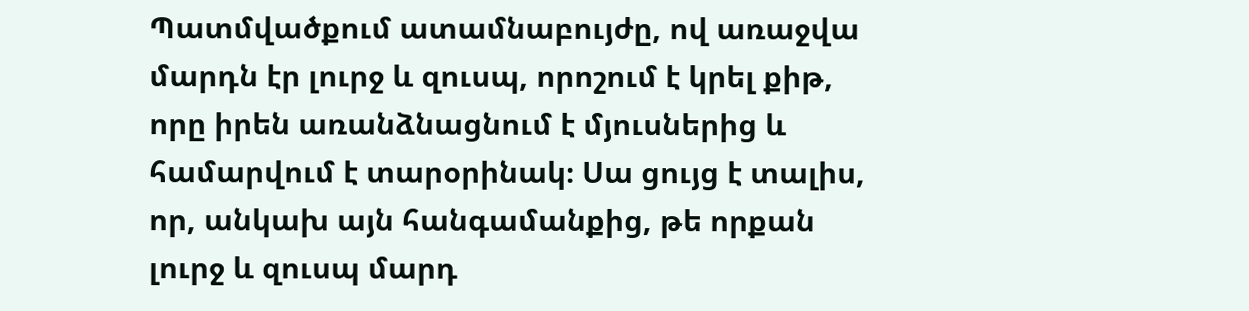Պատմվածքում ատամնաբույժը, ով առաջվա մարդն էր լուրջ և զուսպ, որոշում է կրել քիթ, որը իրեն առանձնացնում է մյուսներից և համարվում է տարօրինակ։ Սա ցույց է տալիս, որ, անկախ այն հանգամանքից, թե որքան լուրջ և զուսպ մարդ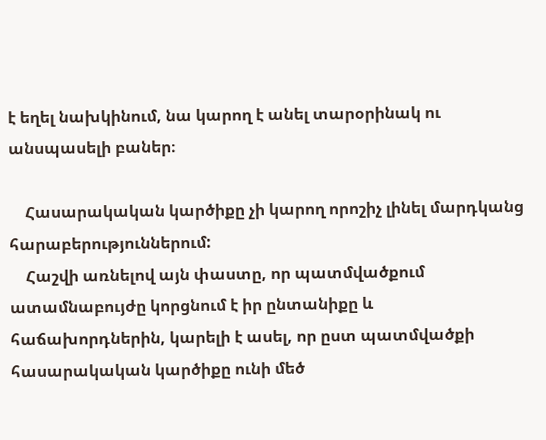է եղել նախկինում, նա կարող է անել տարօրինակ ու անսպասելի բաներ։

    Հասարակական կարծիքը չի կարող որոշիչ լինել մարդկանց հարաբերություններում:
    Հաշվի առնելով այն փաստը, որ պատմվածքում ատամնաբույժը կորցնում է իր ընտանիքը և հաճախորդներին, կարելի է ասել, որ ըստ պատմվածքի հասարակական կարծիքը ունի մեծ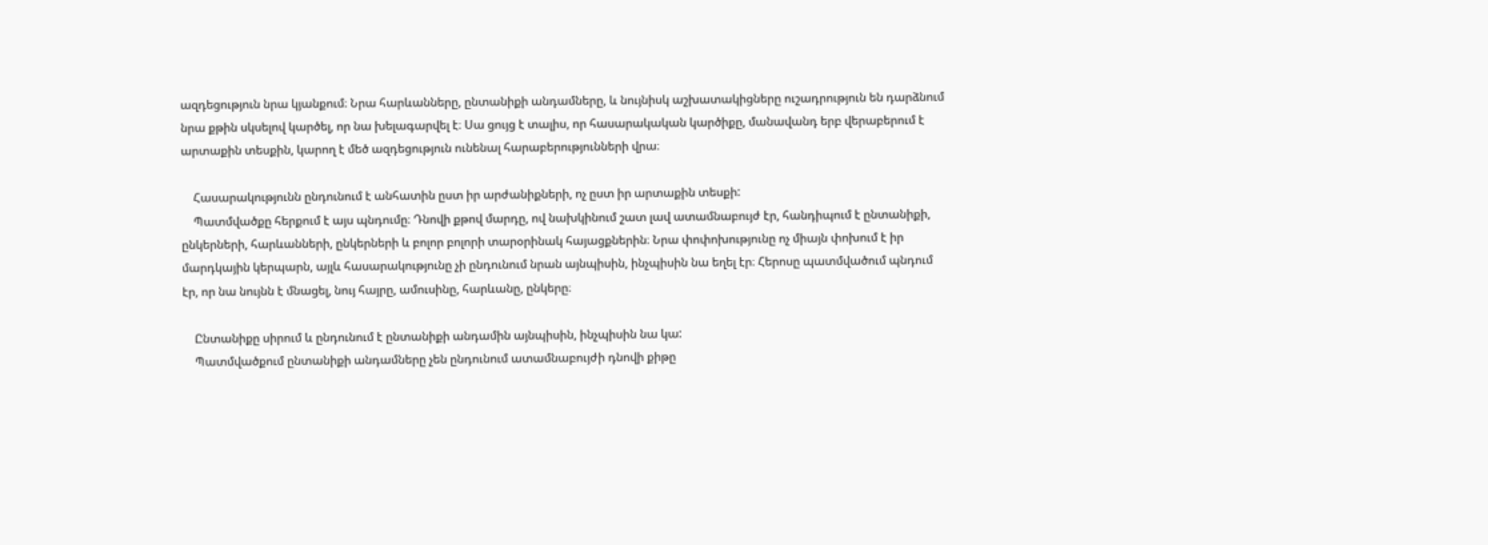ազդեցություն նրա կյանքում։ Նրա հարևանները, ընտանիքի անդամները, և նույնիսկ աշխատակիցները ուշադրություն են դարձնում նրա քթին սկսելով կարծել, որ նա խելագարվել է։ Սա ցույց է տալիս, որ հասարակական կարծիքը, մանավանդ երբ վերաբերում է արտաքին տեսքին, կարող է մեծ ազդեցություն ունենալ հարաբերությունների վրա։

    Հասարակությունն ընդունում է անհատին ըստ իր արժանիքների, ոչ ըստ իր արտաքին տեսքի:
    Պատմվածքը հերքում է այս պնդումը։ Դնովի քթով մարդը, ով նախկինում շատ լավ ատամնաբույժ էր, հանդիպում է ընտանիքի, ընկերների, հարևանների, ընկերների և բոլոր բոլորի տարօրինակ հայացքներին։ Նրա փոփոխությունը ոչ միայն փոխում է իր մարդկային կերպարն, այլև հասարակությունը չի ընդունում նրան այնպիսին, ինչպիսին նա եղել էր։ Հերոսը պատմվածում պնդում էր, որ նա նույնն է մնացել, նույ հայրը, ամուսինը, հարևանը, ընկերը։

    Ընտանիքը սիրում և ընդունում է ընտանիքի անդամին այնպիսին, ինչպիսին նա կա:
    Պատմվածքում ընտանիքի անդամները չեն ընդունում ատամնաբույժի դնովի քիթը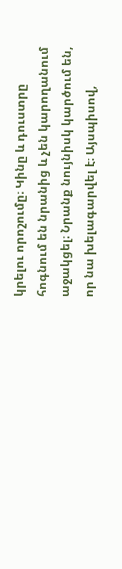կրելու որոշումը։ Կինը և դուստրը հոգնում են նրանից և չեն կարողանում աջակցել։ Նրանք նույնիսկ կարծում են, որ նա խելագարվել է։ Այսպիսով,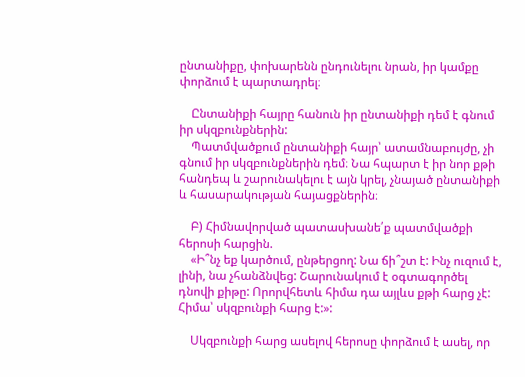ընտանիքը, փոխարենն ընդունելու նրան, իր կամքը փորձում է պարտադրել։

    Ընտանիքի հայրը հանուն իր ընտանիքի դեմ է գնում իր սկզբունքներին:
    Պատմվածքում ընտանիքի հայր՝ ատամնաբույժը, չի գնում իր սկզբունքներին դեմ։ Նա հպարտ է իր նոր քթի հանդեպ և շարունակելու է այն կրել, չնայած ընտանիքի և հասարակության հայացքներին։

    Բ) Հիմնավորված պատասխանե՛ք պատմվածքի հերոսի հարցին.
    «Ի՞նչ եք կարծում, ընթերցող: Նա ճի՞շտ է: Ինչ ուզում է, լինի, նա չհանձնվեց: Շարունակում է օգտագործել դնովի քիթը: Որորվհետև հիմա դա այլևս քթի հարց չէ: Հիմա՝ սկզբունքի հարց է:»:

    Սկզբունքի հարց ասելով հերոսը փորձում է ասել, որ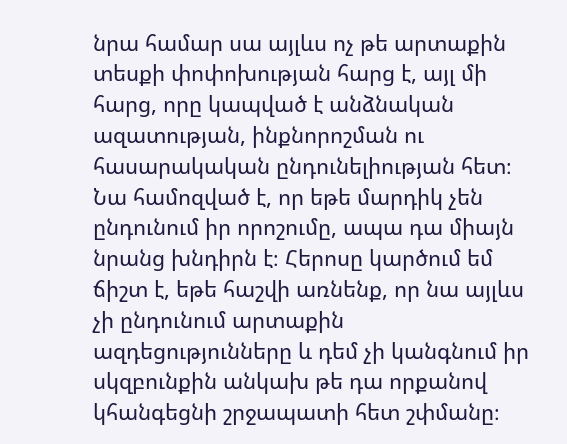նրա համար սա այլևս ոչ թե արտաքին տեսքի փոփոխության հարց է, այլ մի հարց, որը կապված է անձնական ազատության, ինքնորոշման ու հասարակական ընդունելիության հետ։ Նա համոզված է, որ եթե մարդիկ չեն ընդունում իր որոշումը, ապա դա միայն նրանց խնդիրն է։ Հերոսը կարծում եմ ճիշտ է, եթե հաշվի առնենք, որ նա այլևս չի ընդունում արտաքին ազդեցությունները և դեմ չի կանգնում իր սկզբունքին անկախ թե դա որքանով կհանգեցնի շրջապատի հետ շփմանը։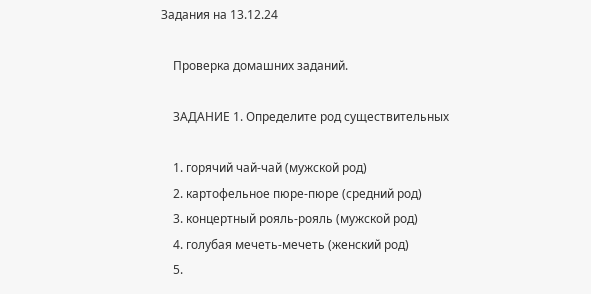Задания на 13.12.24

    Проверка домашних заданий.

    ЗАДАНИЕ 1. Определите род существительных

    1. горячий чай-чай (мужской род)
    2. картофельное пюре-пюре (средний род)
    3. концертный рояль-рояль (мужской род)
    4. голубая мечеть-мечеть (женский род)
    5.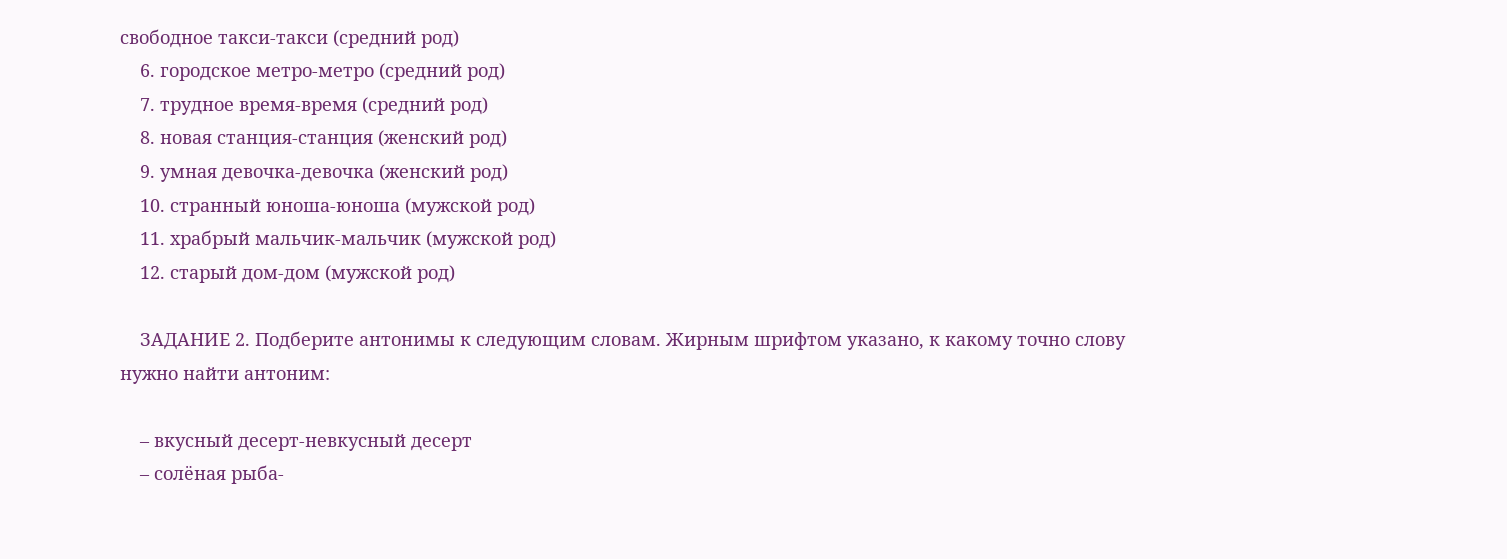свободное такси-такси (средний род)
    6. городское метро-метро (средний род)
    7. трудное время-время (средний род)
    8. новая станция-станция (женский род)
    9. умная девочка-девочка (женский род)
    10. странный юноша-юноша (мужской род)
    11. храбрый мальчик-мальчик (мужской род)
    12. старый дом-дом (мужской род)

    ЗАДАНИЕ 2. Подберите антонимы к следующим словам. Жирным шрифтом указано, к какому точно слову нужно найти антоним:

    – вкусный десерт-невкусный десерт
    – солëная рыба-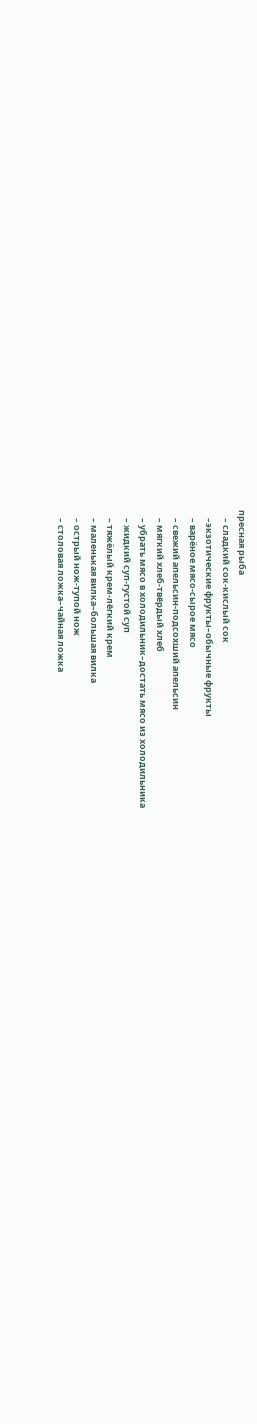пресная рыба
    – сладкий сок-кислый сок
    –экзотические фрукты–обычные фрукты
    – варëное мясо-сырое мясо
    – свежий апельсин-подсохший апельсин
    – мягкий хлеб-твёрдый хлеб
    – убрать мясо в холодильник–достать мясо из холодильника
    – жидкий суп-густой суп
    – тяжëлый крем-лёгкий крем
    – маленькая вилка–большая вилка
    – острый нож-тупой нож
    – столовая ложка–чайная ложка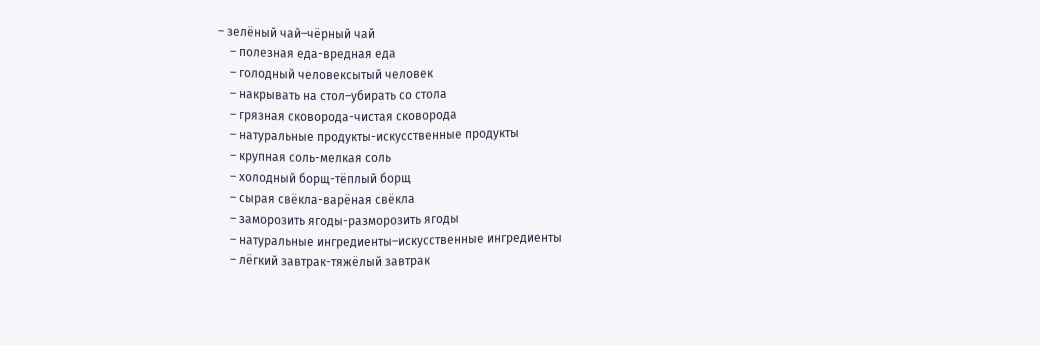– зелëный чай–чёрный чай
    – полезная еда-вредная еда
    – голодный человексытый человек
    – накрывать на стол–убирать со стола
    – грязная сковорода-чистая сковорода
    – натуральные продукты-искусственные продукты
    – крупная соль-мелкая соль
    – холодный борщ-тёплый борщ
    – сырая свëкла-варёная свёкла
    – заморозить ягоды-разморозить ягоды
    – натуральные ингредиенты–искусственные ингредиенты
    – лëгкий завтрак-тяжёлый завтрак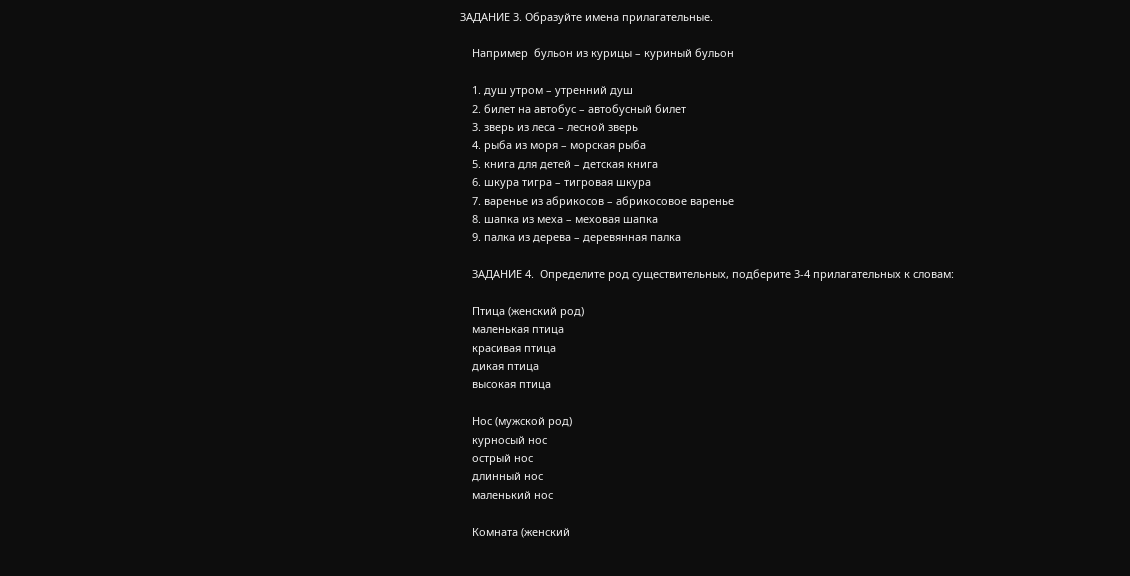ЗАДАНИЕ 3. Образуйте имена прилагательные.

    Например  бульон из курицы – куриный бульон

    1. душ утром – утренний душ
    2. билет на автобус – автобусный билет
    3. зверь из леса – лесной зверь
    4. рыба из моря – морская рыба
    5. книга для детей – детская книга
    6. шкура тигра – тигровая шкура
    7. варенье из абрикосов – абрикосовое варенье
    8. шапка из меха – меховая шапка
    9. палка из дерева – деревянная палка

    ЗАДАНИЕ 4.  Определите род существительных, подберите 3-4 прилагательных к словам:

    Птица (женский род)
    маленькая птица
    красивая птица
    дикая птица
    высокая птица

    Нос (мужской род)
    курносый нос
    острый нос
    длинный нос
    маленький нос

    Комната (женский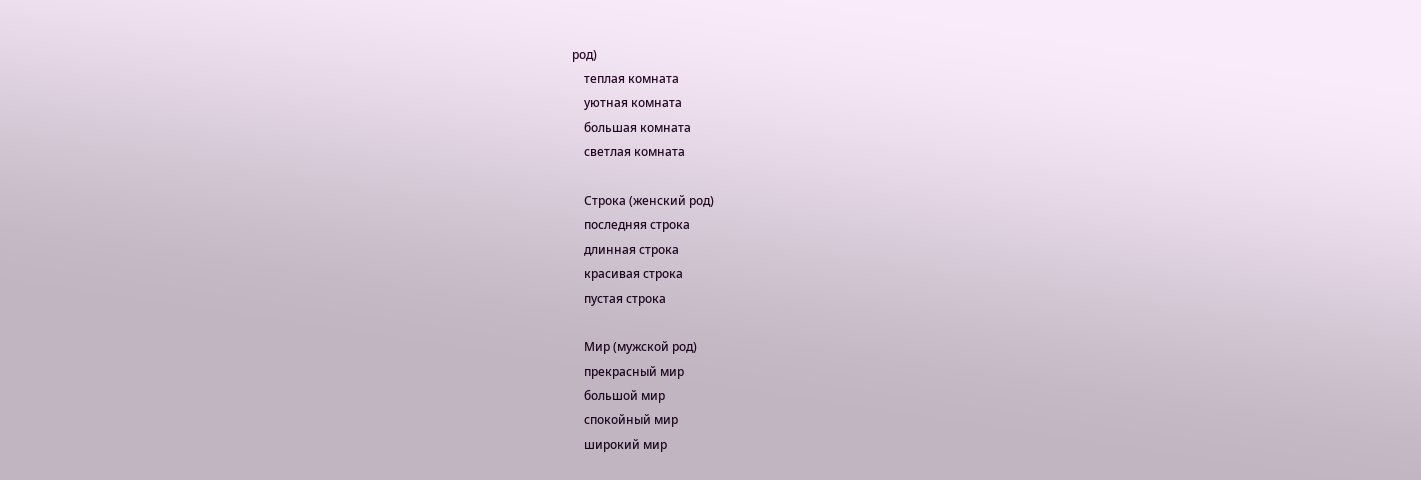род)
    теплая комната
    уютная комната
    большая комната
    светлая комната

    Строка (женский род)
    последняя строка
    длинная строка
    красивая строка
    пустая строка

    Мир (мужской род)
    прекрасный мир
    большой мир
    спокойный мир
    широкий мир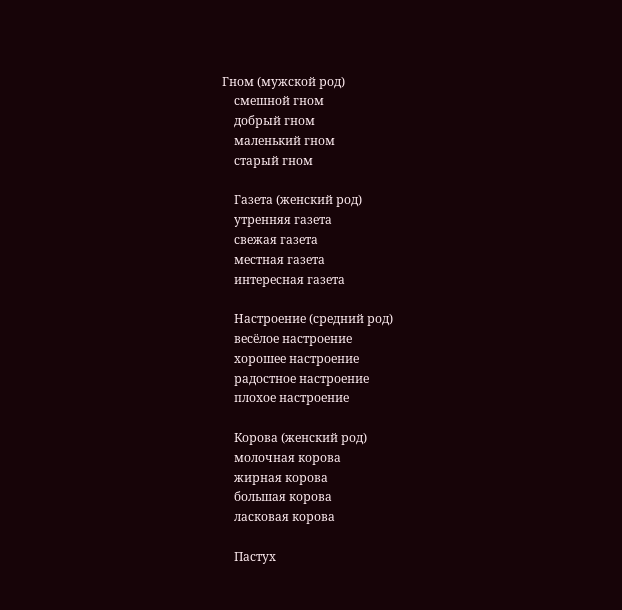Гном (мужской род)
    смешной гном
    добрый гном
    маленький гном
    старый гном

    Газета (женский род)
    утренняя газета
    свежая газета
    местная газета
    интересная газета

    Настроение (средний род)
    весёлое настроение
    хорошее настроение
    радостное настроение
    плохое настроение

    Корова (женский род)
    молочная корова
    жирная корова
    большая корова
    ласковая корова

    Пастух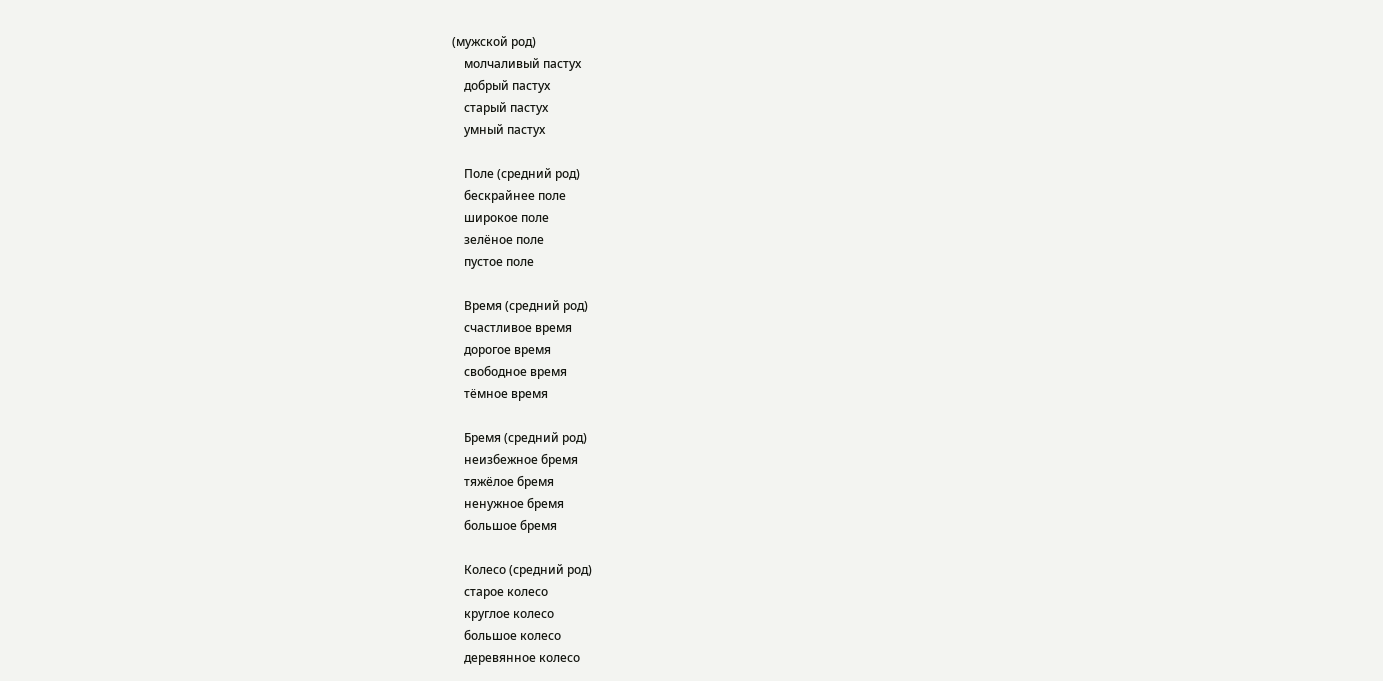(мужской род)
    молчаливый пастух
    добрый пастух
    старый пастух
    умный пастух

    Поле (средний род)
    бескрайнее поле
    широкое поле
    зелёное поле
    пустое поле

    Время (средний род)
    счастливое время
    дорогое время
    свободное время
    тёмное время

    Бремя (средний род)
    неизбежное бремя
    тяжёлое бремя
    ненужное бремя
    большое бремя

    Колесо (средний род)
    старое колесо
    круглое колесо
    большое колесо
    деревянное колесо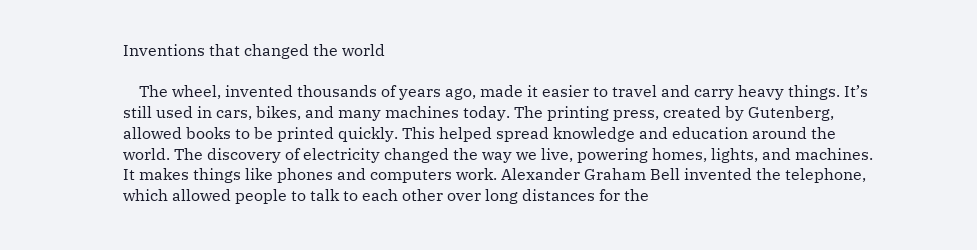Inventions that changed the world

    The wheel, invented thousands of years ago, made it easier to travel and carry heavy things. It’s still used in cars, bikes, and many machines today. The printing press, created by Gutenberg, allowed books to be printed quickly. This helped spread knowledge and education around the world. The discovery of electricity changed the way we live, powering homes, lights, and machines. It makes things like phones and computers work. Alexander Graham Bell invented the telephone, which allowed people to talk to each other over long distances for the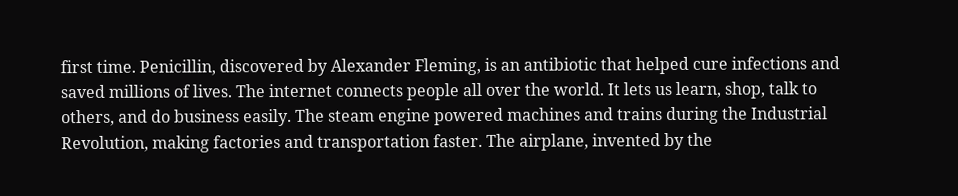first time. Penicillin, discovered by Alexander Fleming, is an antibiotic that helped cure infections and saved millions of lives. The internet connects people all over the world. It lets us learn, shop, talk to others, and do business easily. The steam engine powered machines and trains during the Industrial Revolution, making factories and transportation faster. The airplane, invented by the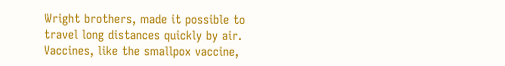Wright brothers, made it possible to travel long distances quickly by air. Vaccines, like the smallpox vaccine,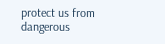protect us from dangerous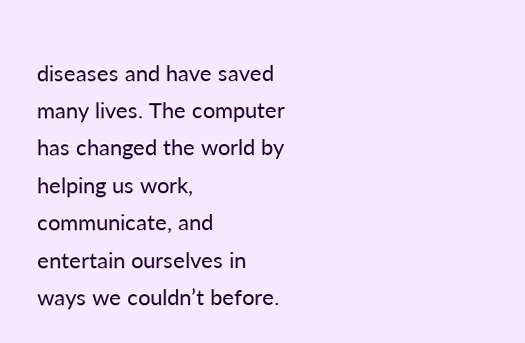diseases and have saved many lives. The computer has changed the world by helping us work, communicate, and entertain ourselves in ways we couldn’t before.